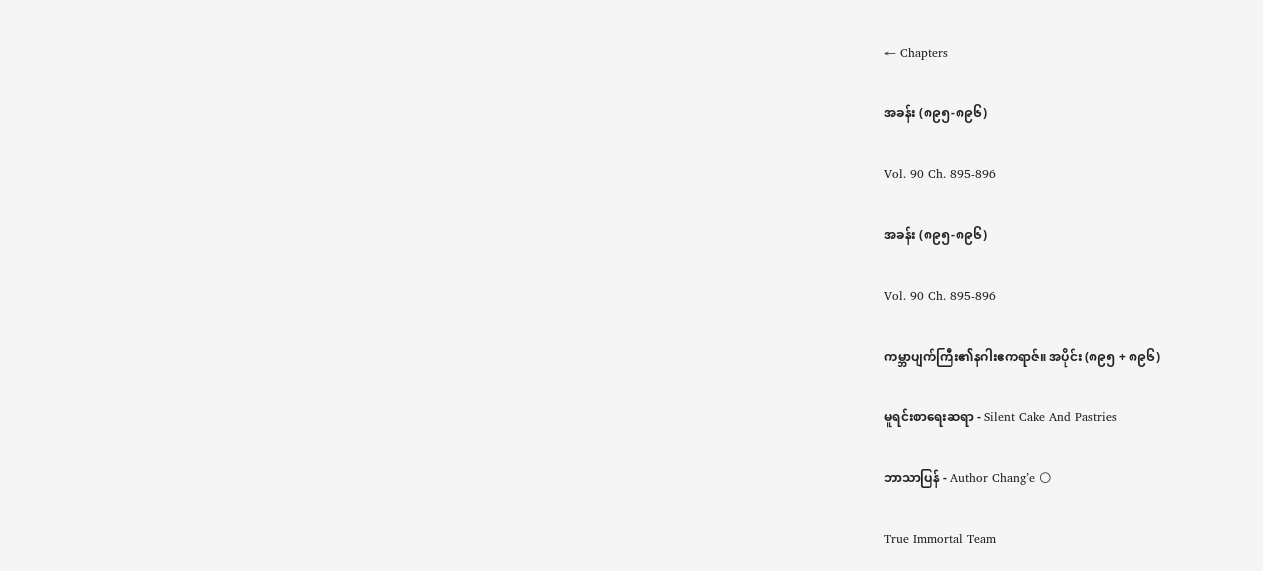← Chapters

အခန်း (၈၉၅-၈၉၆)

Vol. 90 Ch. 895-896

အခန်း (၈၉၅-၈၉၆)

Vol. 90 Ch. 895-896

ကမ္ဘာပျက်ကြီး၏နဂါးဧကရာဇ်။ အပိုင်း (၈၉၅ + ၈၉၆)

မူရင်းစာရေးဆရာ - Silent Cake And Pastries

ဘာသာပြန် - Author Chang’e 🌕

True Immortal Team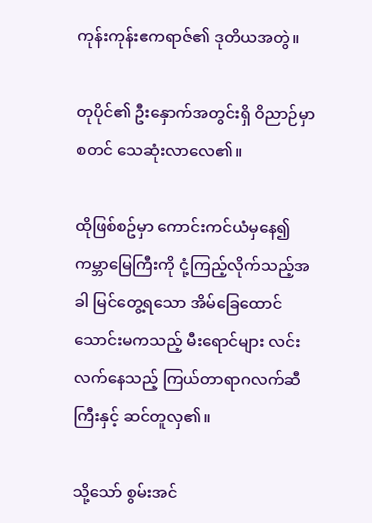ကုန်းကုန်းဧကရာဇ်၏ ဒုတိယအတွဲ။

တုပိုင်၏ ဦးနှောက်အတွင်းရှိ ဝိညာဉ်မှာ စတင် သေဆုံးလာလေ၏။

ထိုဖြစ်စဥ်မှာ ကောင်းကင်ယံမှနေ၍ ကမ္ဘာမြေကြီးကို ငုံ့ကြည့်လိုက်သည့်အခါ မြင်တွေ့ရသော အိမ်ခြေထောင်သောင်းမကသည့် မီးရောင်များ လင်းလက်နေသည့် ကြယ်တာရာဂလက်ဆီကြီးနှင့် ဆင်တူလှ၏။

သို့သော် စွမ်းအင်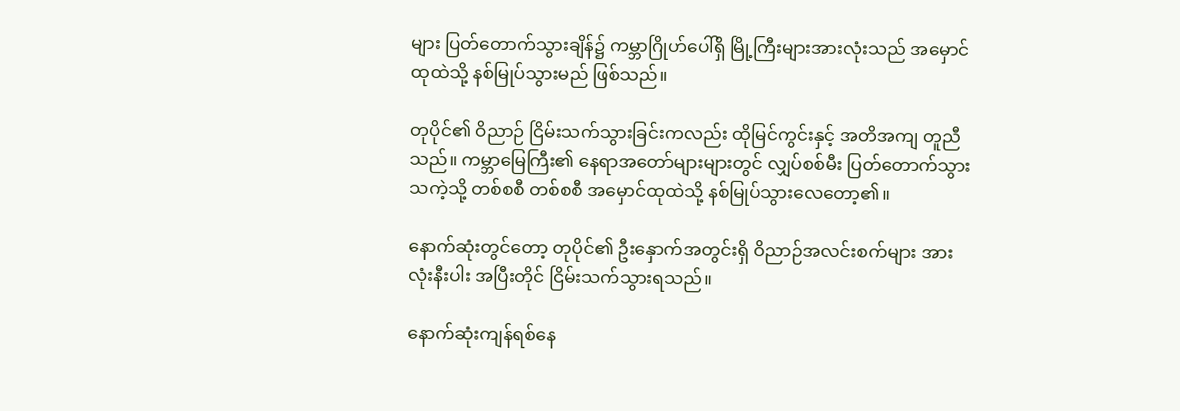များ ပြတ်တောက်သွားချိန်၌ ကမ္ဘာဂြိုဟ်ပေါ်ရှိ မြို့ကြီးများအားလုံးသည် အမှောင်ထုထဲသို့ နစ်မြုပ်သွားမည် ဖြစ်သည်။

တုပိုင်၏ ဝိညာဉ် ငြိမ်းသက်သွားခြင်းကလည်း ထိုမြင်ကွင်းနှင့် အတိအကျ တူညီသည်။ ကမ္ဘာမြေကြီး၏ နေရာအတော်များများတွင် လျှပ်စစ်မီး ပြတ်တောက်သွားသကဲ့သို့ တစ်စစီ တစ်စစီ အမှောင်ထုထဲသို့ နစ်မြုပ်သွားလေတော့၏။

နောက်ဆုံးတွင်တော့ တုပိုင်၏ ဦးနှောက်အတွင်းရှိ ဝိညာဉ်အလင်းစက်များ အားလုံးနီးပါး အပြီးတိုင် ငြိမ်းသက်သွားရသည်။

နောက်ဆုံးကျန်ရစ်နေ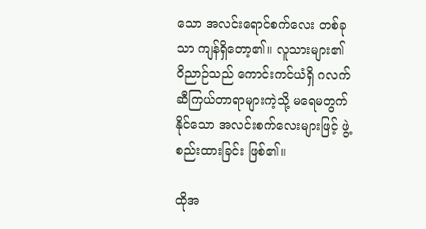သော အလင်းရောင်စက်လေး တစ်ခုသာ ကျန်ရှိတော့၏။ လူသားများ၏ ဝိညာဉ်သည် ကောင်းကင်ယံရှိ ဂလက်ဆီကြယ်တာရာများကဲ့သို့ မရေမတွက်နိုင်သော အလင်းစက်လေးများဖြင့် ဖွဲ့စည်းထားခြင်း ဖြစ်၏။

ထိုအ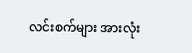လင်းစက်များ အားလုံး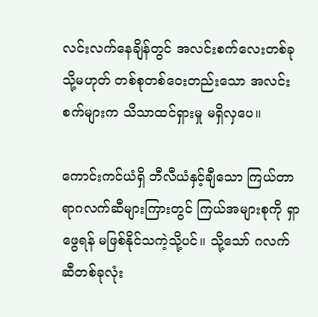လင်းလက်နေချိန်တွင် အလင်းစက်လေးတစ်ခု သို့မဟုတ် တစ်စုတစ်ဝေးတည်းသော အလင်းစက်များက သိသာထင်ရှားမှု မရှိလှပေ။

ကောင်းကင်ယံရှိ ဘီလီယံနှင့်ချီသော ကြယ်တာရာဂလက်ဆီများကြားတွင် ကြယ်အများစုကို ရှာဖွေရန် မဖြစ်နိုင်သကဲ့သို့ပင်။ သို့သော် ဂလက်ဆီတစ်ခုလုံး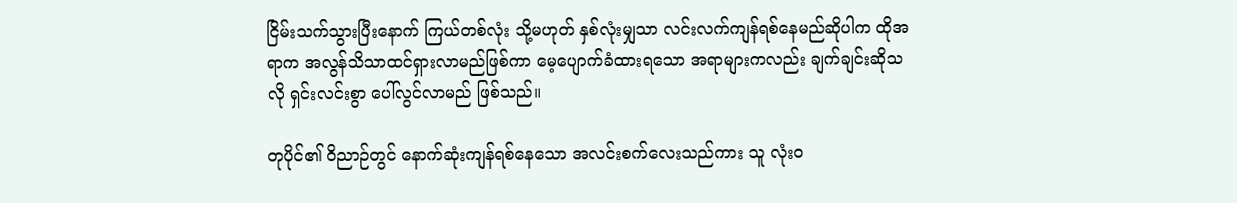ငြိမ်းသက်သွားပြီးနောက် ကြယ်တစ်လုံး သို့မဟုတ် နှစ်လုံးမျှသာ လင်းလက်ကျန်ရစ်နေမည်ဆိုပါက ထိုအရာက အလွန်သိသာထင်ရှားလာမည်ဖြစ်ကာ မေ့ပျောက်ခံထားရသော အရာများကလည်း ချက်ချင်းဆိုသလို ရှင်းလင်းစွာ ပေါ်လွင်လာမည် ဖြစ်သည်။

တုပိုင်၏ ဝိညာဉ်တွင် နောက်ဆုံးကျန်ရစ်နေသော အလင်းစက်လေးသည်ကား သူ လုံးဝ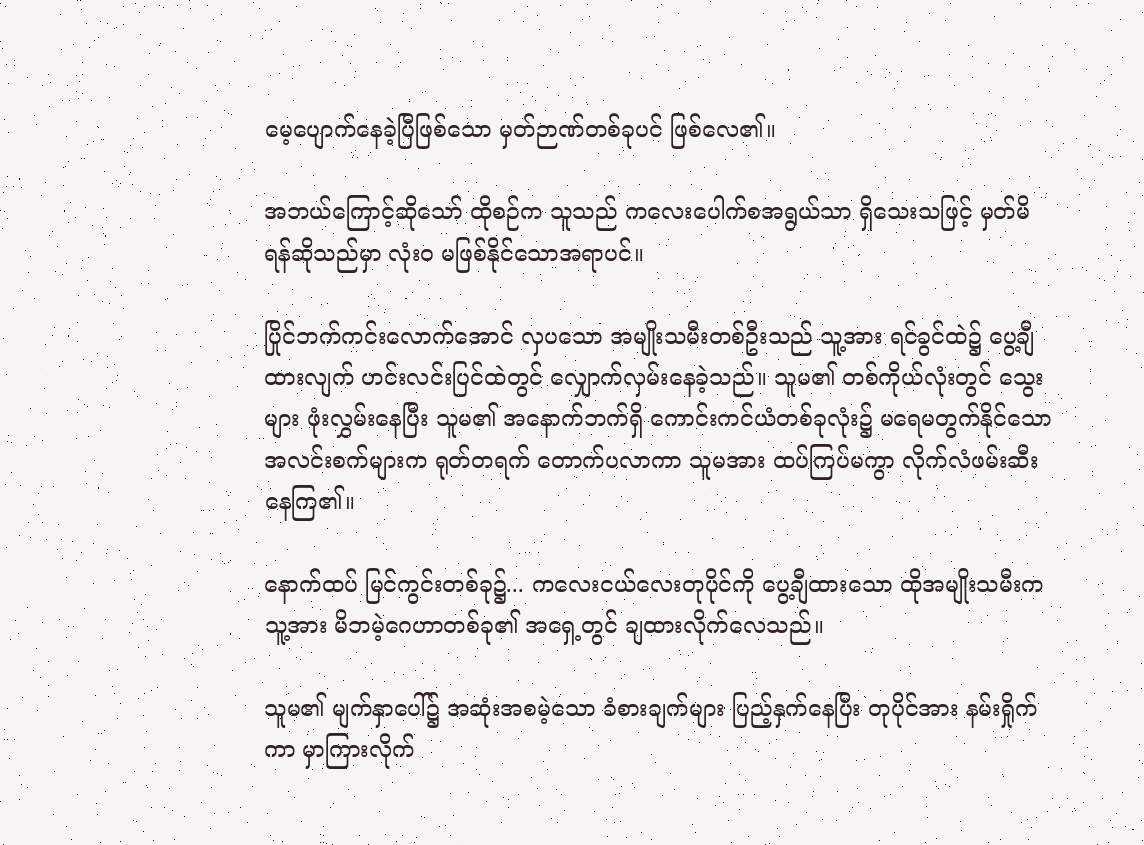မေ့ပျောက်နေခဲ့ပြီဖြစ်သော မှတ်ဉာဏ်တစ်ခုပင် ဖြစ်လေ၏။

အဘယ်ကြောင့်ဆိုသော် ထိုစဉ်က သူသည် ကလေးပေါက်စအရွယ်သာ ရှိသေးသဖြင့် မှတ်မိရန်ဆိုသည်မှာ လုံးဝ မဖြစ်နိုင်သောအရာပင်။

ပြိုင်ဘက်ကင်းလောက်အောင် လှပသော အမျိုးသမီးတစ်ဦးသည် သူ့အား ရင်ခွင်ထဲ၌ ပွေ့ချီထားလျက် ဟင်းလင်းပြင်ထဲတွင် လျှောက်လှမ်းနေခဲ့သည်။ သူမ၏ တစ်ကိုယ်လုံးတွင် သွေးများ ဖုံးလွှမ်းနေပြီး သူမ၏ အနောက်ဘက်ရှိ ကောင်းကင်ယံတစ်ခုလုံး၌ မရေမတွက်နိုင်သော အလင်းစက်များက ရုတ်တရက် တောက်ပလာကာ သူမအား ထပ်ကြပ်မကွာ လိုက်လံဖမ်းဆီးနေကြ၏။

နောက်ထပ် မြင်ကွင်းတစ်ခု၌... ကလေးငယ်လေးတုပိုင်ကို ပွေ့ချီထားသော ထိုအမျိုးသမီးက သူ့အား မိဘမဲ့ဂေဟာတစ်ခု၏ အရှေ့တွင် ချထားလိုက်လေသည်။

သူမ၏ မျက်နှာပေါ်၌ အဆုံးအစမဲ့သော ခံစားချက်များ ပြည့်နှက်နေပြီး တုပိုင်အား နမ်းရှိုက်ကာ မှာကြားလိုက်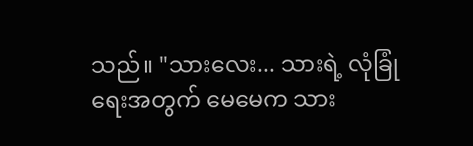သည်။ "သားလေး... သားရဲ့ လုံခြုံရေးအတွက် မေမေက သား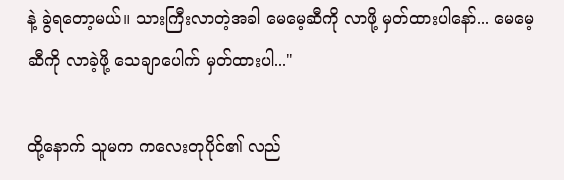နဲ့ ခွဲရတော့မယ်။ သားကြီးလာတဲ့အခါ မေမေ့ဆီကို လာဖို့ မှတ်ထားပါနော်... မေမေ့ဆီကို လာခဲ့ဖို့ သေချာပေါက် မှတ်ထားပါ..."

ထို့နောက် သူမက ကလေးတုပိုင်၏ လည်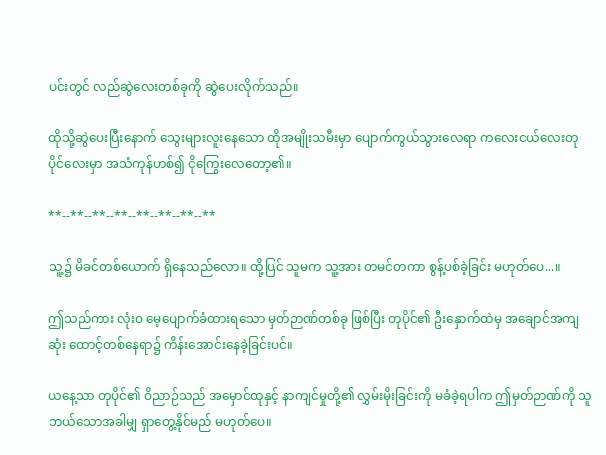ပင်းတွင် လည်ဆွဲလေးတစ်ခုကို ဆွဲပေးလိုက်သည်။

ထိုသို့ဆွဲပေးပြီးနောက် သွေးများလူးနေသော ထိုအမျိုးသမီးမှာ ပျောက်ကွယ်သွားလေရာ ကလေးငယ်လေးတုပိုင်လေးမှာ အသံကုန်ဟစ်၍ ငိုကြွေးလေတော့၏။

**--**--**--**--**--**--**--**

သူ့၌ မိခင်တစ်ယောက် ရှိနေသည်လော။ ထို့ပြင် သူမက သူ့အား တမင်တကာ စွန့်ပစ်ခဲ့ခြင်း မဟုတ်ပေ...။

ဤသည်ကား လုံးဝ မေ့ပျောက်ခံထားရသော မှတ်ဉာဏ်တစ်ခု ဖြစ်ပြီး တုပိုင်၏ ဦးနှောက်ထဲမှ အချောင်အကျဆုံး ထောင့်တစ်နေရာ၌ ကိန်းအောင်းနေခဲ့ခြင်းပင်။

ယနေ့သာ တုပိုင်၏ ဝိညာဉ်သည် အမှောင်ထုနှင့် နာကျင်မှုတို့၏ လွှမ်းမိုးခြင်းကို မခံခဲ့ရပါက ဤမှတ်ဉာဏ်ကို သူ ဘယ်သောအခါမျှ ရှာတွေ့နိုင်မည် မဟုတ်ပေ။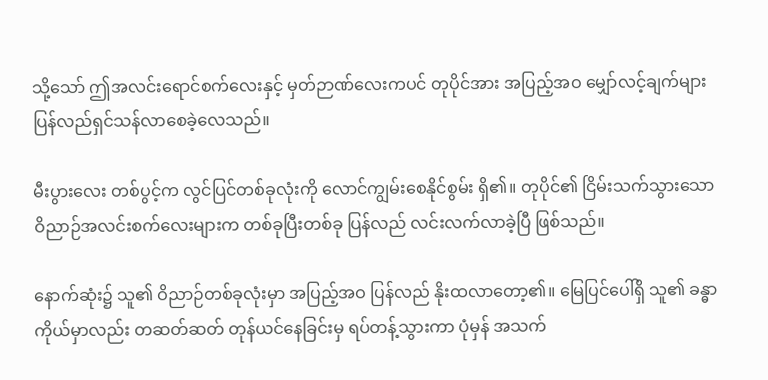သို့သော် ဤအလင်းရောင်စက်လေးနှင့် မှတ်ဉာဏ်လေးကပင် တုပိုင်အား အပြည့်အဝ မျှော်လင့်ချက်များ ပြန်လည်ရှင်သန်လာစေခဲ့လေသည်။

မီးပွားလေး တစ်ပွင့်က လွင်ပြင်တစ်ခုလုံးကို လောင်ကျွမ်းစေနိုင်စွမ်း ရှိ၏။ တုပိုင်၏ ငြိမ်းသက်သွားသော ဝိညာဉ်အလင်းစက်လေးများက တစ်ခုပြီးတစ်ခု ပြန်လည် လင်းလက်လာခဲ့ပြီ ဖြစ်သည်။

နောက်ဆုံး၌ သူ၏ ဝိညာဉ်တစ်ခုလုံးမှာ အပြည့်အဝ ပြန်လည် နိုးထလာတော့၏။ မြေပြင်ပေါ်ရှိ သူ၏ ခန္ဓာကိုယ်မှာလည်း တဆတ်ဆတ် တုန်ယင်နေခြင်းမှ ရပ်တန့်သွားကာ ပုံမှန် အသက်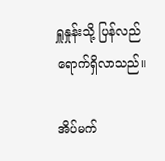ရှူနှုန်းသို့ ပြန်လည်ရောက်ရှိလာသည်။

အိပ်မက်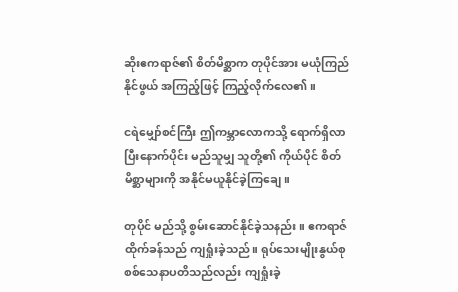ဆိုးဧကရာဇ်၏ စိတ်မိစ္ဆာက တုပိုင်အား မယုံကြည်နိုင်ဖွယ် အကြည့်ဖြင့် ကြည့်လိုက်လေ၏။

ငရဲမျှော်စင်ကြီး ဤကမ္ဘာလောကသို့ ရောက်ရှိလာပြီးနောက်ပိုင်း မည်သူမျှ သူတို့၏ ကိုယ်ပိုင် စိတ်မိစ္ဆာများကို အနိုင်မယူနိုင်ခဲ့ကြချေ။

တုပိုင် မည်သို့ စွမ်းဆောင်နိုင်ခဲ့သနည်း။ ဧကရာဇ်ထိုက်ခန်သည် ကျရှုံးခဲ့သည်။ ရုပ်သေးမျိုးနွယ်စု စစ်သေနာပတိသည်လည်း ကျရှုံးခဲ့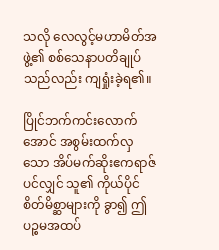သလို လေလွင့်မဟာမိတ်အဖွဲ့၏ စစ်သေနာပတိချုပ်သည်လည်း ကျရှုံးခဲ့ရ၏။

ပြိုင်ဘက်ကင်းလောက်အောင် အစွမ်းထက်လှသော အိပ်မက်ဆိုးဧကရာဇ်ပင်လျှင် သူ၏ ကိုယ်ပိုင် စိတ်မိစ္ဆာများကို ခွာ၍ ဤပဉ္စမအထပ်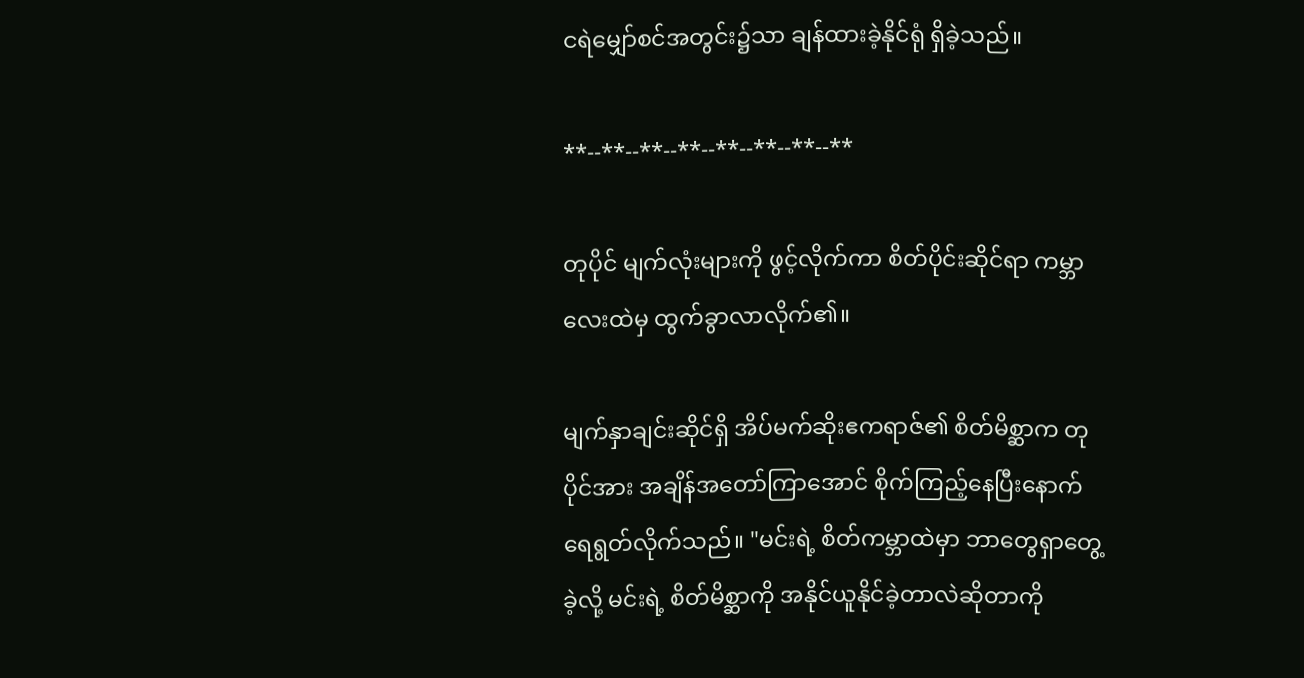ငရဲမျှော်စင်အတွင်း၌သာ ချန်ထားခဲ့နိုင်ရုံ ရှိခဲ့သည်။

**--**--**--**--**--**--**--**

တုပိုင် မျက်လုံးများကို ဖွင့်လိုက်ကာ စိတ်ပိုင်းဆိုင်ရာ ကမ္ဘာလေးထဲမှ ထွက်ခွာလာလိုက်၏။

မျက်နှာချင်းဆိုင်ရှိ အိပ်မက်ဆိုးဧကရာဇ်၏ စိတ်မိစ္ဆာက တုပိုင်အား အချိန်အတော်ကြာအောင် စိုက်ကြည့်နေပြီးနောက် ရေရွတ်လိုက်သည်။ "မင်းရဲ့ စိတ်ကမ္ဘာထဲမှာ ဘာတွေရှာတွေ့ခဲ့လို့ မင်းရဲ့ စိတ်မိစ္ဆာကို အနိုင်ယူနိုင်ခဲ့တာလဲဆိုတာကို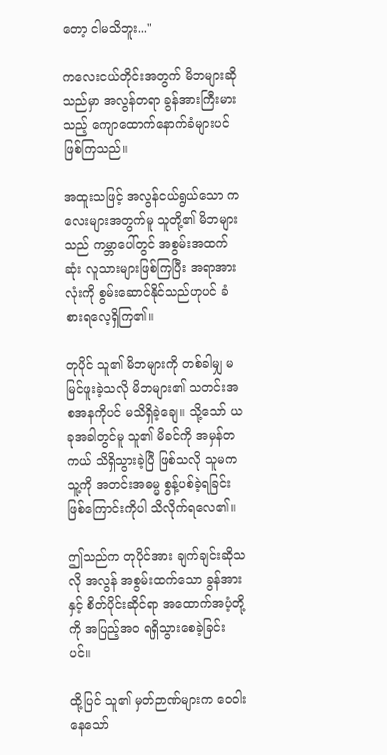တော့ ငါမသိဘူး..."

ကလေးငယ်တိုင်းအတွက် မိဘများဆိုသည်မှာ အလွန်တရာ ခွန်အားကြီးမားသည့် ကျောထောက်နောက်ခံများပင် ဖြစ်ကြသည်။

အထူးသဖြင့် အလွန်ငယ်ရွယ်သော ကလေးများအတွက်မူ သူတို့၏ မိဘများသည် ကမ္ဘာပေါ်တွင် အစွမ်းအထက်ဆုံး လူသားများဖြစ်ကြပြီး အရာအားလုံးကို စွမ်းဆောင်နိုင်သည်ဟုပင် ခံစားရလေ့ရှိကြ၏။

တုပိုင် သူ၏ မိဘများကို တစ်ခါမျှ မမြင်ဖူးခဲ့သလို မိဘများ၏ သတင်းအစအနကိုပင် မသိရှိခဲ့ချေ။ သို့သော် ယခုအခါတွင်မူ သူ၏ မိခင်ကို အမှန်တကယ် သိရှိသွားခဲ့ပြီ ဖြစ်သလို သူမက သူ့ကို အတင်းအဓမ္မ စွန့်ပစ်ခဲ့ရခြင်း ဖြစ်ကြောင်းကိုပါ သိလိုက်ရလေ၏။

ဤသည်က တုပိုင်အား ချက်ချင်းဆိုသလို အလွန် အစွမ်းထက်သော ခွန်အားနှင့် စိတ်ပိုင်းဆိုင်ရာ အထောက်အပံ့တို့ကို အပြည့်အဝ ရရှိသွားစေခဲ့ခြင်းပင်။

ထို့ပြင် သူ၏ မှတ်ဉာဏ်များက ဝေဝါးနေသော်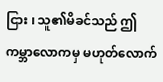ငြား ၊ သူ၏မိခင်သည် ဤကမ္ဘာလောကမှ မဟုတ်လောက်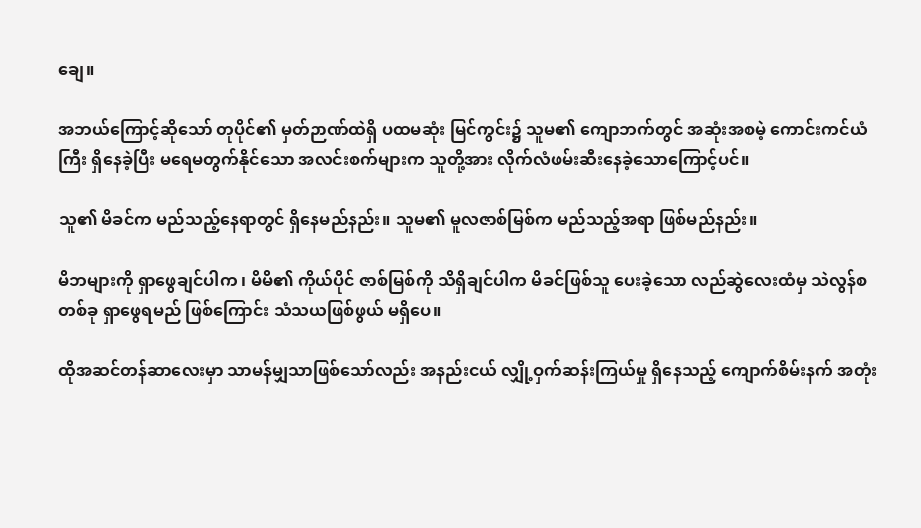ချေ။

အဘယ်ကြောင့်ဆိုသော် တုပိုင်၏ မှတ်ဉာဏ်ထဲရှိ ပထမဆုံး မြင်ကွင်း၌ သူမ၏ ကျောဘက်တွင် အဆုံးအစမဲ့ ကောင်းကင်ယံကြီး ရှိနေခဲ့ပြီး မရေမတွက်နိုင်သော အလင်းစက်များက သူတို့အား လိုက်လံဖမ်းဆီးနေခဲ့သောကြောင့်ပင်။

သူ၏ မိခင်က မည်သည့်နေရာတွင် ရှိနေမည်နည်း။ သူမ၏ မူလဇာစ်မြစ်က မည်သည့်အရာ ဖြစ်မည်နည်း။

မိဘများကို ရှာဖွေချင်ပါက ၊ မိမိ၏ ကိုယ်ပိုင် ဇာစ်မြစ်ကို သိရှိချင်ပါက မိခင်ဖြစ်သူ ပေးခဲ့သော လည်ဆွဲလေးထံမှ သဲလွန်စတစ်ခု ရှာဖွေရမည် ဖြစ်ကြောင်း သံသယဖြစ်ဖွယ် မရှိပေ။

ထိုအဆင်တန်ဆာလေးမှာ သာမန်မျှသာဖြစ်သော်လည်း အနည်းငယ် လျှို့ဝှက်ဆန်းကြယ်မှု ရှိနေသည့် ကျောက်စိမ်းနက် အတုံး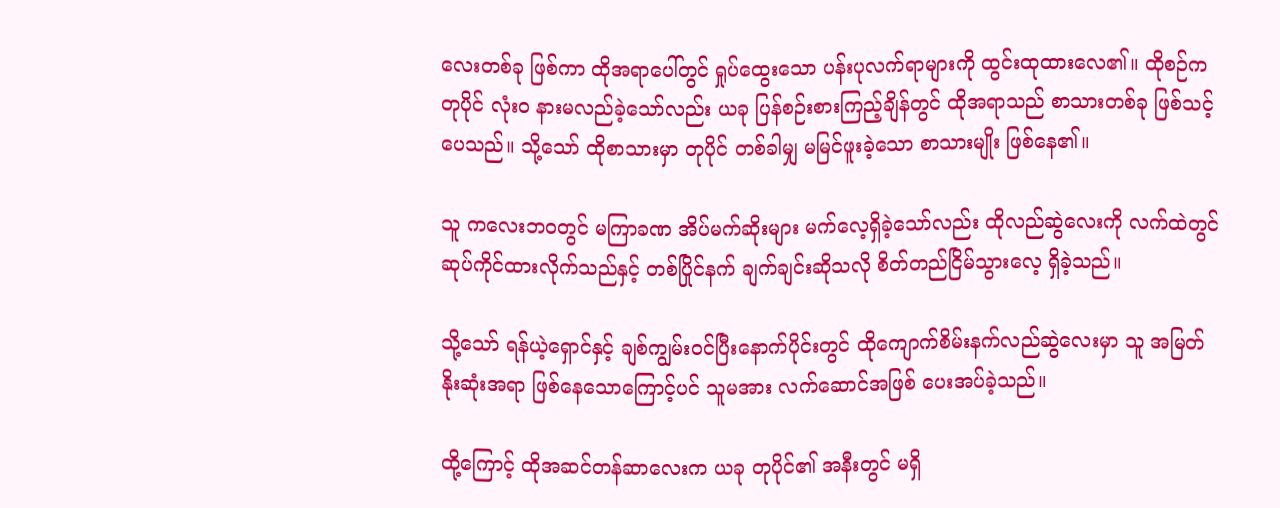လေးတစ်ခု ဖြစ်ကာ ထိုအရာပေါ်တွင် ရှုပ်ထွေးသော ပန်းပုလက်ရာများကို ထွင်းထုထားလေ၏။ ထိုစဉ်က တုပိုင် လုံးဝ နားမလည်ခဲ့သော်လည်း ယခု ပြန်စဉ်းစားကြည့်ချိန်တွင် ထိုအရာသည် စာသားတစ်ခု ဖြစ်သင့်ပေသည်။ သို့သော် ထိုစာသားမှာ တုပိုင် တစ်ခါမျှ မမြင်ဖူးခဲ့သော စာသားမျိုး ဖြစ်နေ၏။

သူ ကလေးဘဝတွင် မကြာခဏ အိပ်မက်ဆိုးများ မက်လေ့ရှိခဲ့သော်လည်း ထိုလည်ဆွဲလေးကို လက်ထဲတွင် ဆုပ်ကိုင်ထားလိုက်သည်နှင့် တစ်ပြိုင်နက် ချက်ချင်းဆိုသလို စိတ်တည်ငြိမ်သွားလေ့ ရှိခဲ့သည်။

သို့သော် ရန်ယဲ့ရှောင်နှင့် ချစ်ကျွမ်းဝင်ပြီးနောက်ပိုင်းတွင် ထိုကျောက်စိမ်းနက်လည်ဆွဲလေးမှာ သူ အမြတ်နိုးဆုံးအရာ ဖြစ်နေသောကြောင့်ပင် သူမအား လက်ဆောင်အဖြစ် ပေးအပ်ခဲ့သည်။

ထို့ကြောင့် ထိုအဆင်တန်ဆာလေးက ယခု တုပိုင်၏ အနီးတွင် မရှိ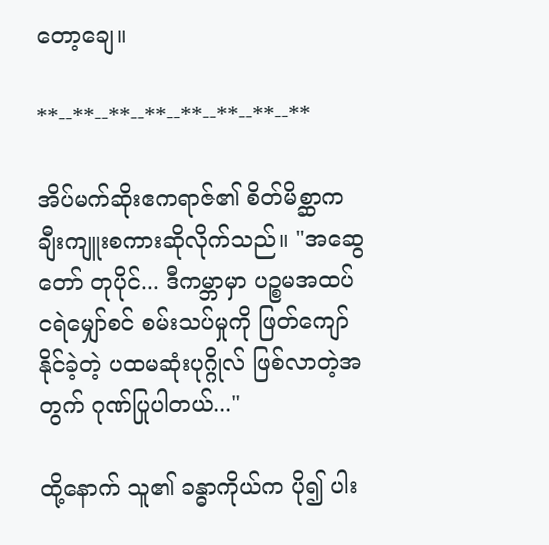တော့ချေ။

**--**--**--**--**--**--**--**

အိပ်မက်ဆိုးဧကရာဇ်၏ စိတ်မိစ္ဆာက ချီးကျူးစကားဆိုလိုက်သည်။ "အဆွေတော် တုပိုင်... ဒီကမ္ဘာမှာ ပဉ္စမအထပ် ငရဲမျှော်စင် စမ်းသပ်မှုကို ဖြတ်ကျော်နိုင်ခဲ့တဲ့ ပထမဆုံးပုဂ္ဂိုလ် ဖြစ်လာတဲ့အတွက် ဂုဏ်ပြုပါတယ်..."

ထို့နောက် သူ၏ ခန္ဓာကိုယ်က ပို၍ ပါး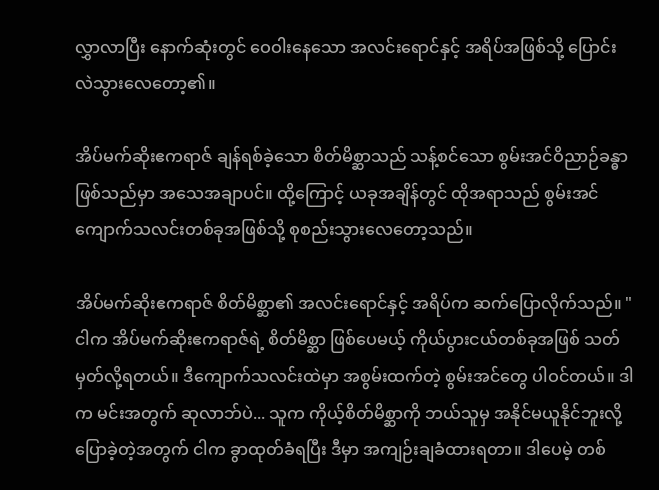လွှာလာပြီး နောက်ဆုံးတွင် ဝေဝါးနေသော အလင်းရောင်နှင့် အရိပ်အဖြစ်သို့ ပြောင်းလဲသွားလေတော့၏။

အိပ်မက်ဆိုးဧကရာဇ် ချန်ရစ်ခဲ့သော စိတ်မိစ္ဆာသည် သန့်စင်သော စွမ်းအင်ဝိညာဉ်ခန္ဓာ ဖြစ်သည်မှာ အသေအချာပင်။ ထို့ကြောင့် ယခုအချိန်တွင် ထိုအရာသည် စွမ်းအင်ကျောက်သလင်းတစ်ခုအဖြစ်သို့ စုစည်းသွားလေတော့သည်။

အိပ်မက်ဆိုးဧကရာဇ် စိတ်မိစ္ဆာ၏ အလင်းရောင်နှင့် အရိပ်က ဆက်ပြောလိုက်သည်။ "ငါက အိပ်မက်ဆိုးဧကရာဇ်ရဲ့ စိတ်မိစ္ဆာ ဖြစ်ပေမယ့် ကိုယ်ပွားငယ်တစ်ခုအဖြစ် သတ်မှတ်လို့ရတယ်။ ဒီကျောက်သလင်းထဲမှာ အစွမ်းထက်တဲ့ စွမ်းအင်တွေ ပါဝင်တယ်။ ဒါက မင်းအတွက် ဆုလာဘ်ပဲ... သူက ကိုယ့်စိတ်မိစ္ဆာကို ဘယ်သူမှ အနိုင်မယူနိုင်ဘူးလို့ ပြောခဲ့တဲ့အတွက် ငါက ခွာထုတ်ခံရပြီး ဒီမှာ အကျဉ်းချခံထားရတာ။ ဒါပေမဲ့ တစ်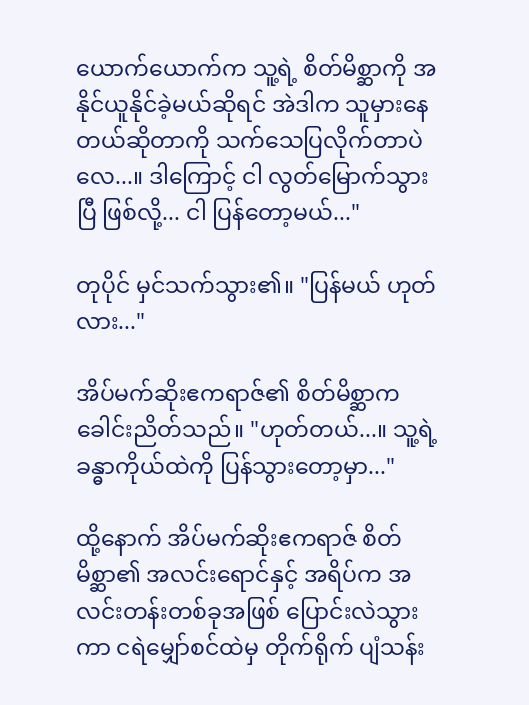ယောက်ယောက်က သူ့ရဲ့ စိတ်မိစ္ဆာကို အနိုင်ယူနိုင်ခဲ့မယ်ဆိုရင် အဲဒါက သူမှားနေတယ်ဆိုတာကို သက်သေပြလိုက်တာပဲလေ...။ ဒါကြောင့် ငါ လွတ်မြောက်သွားပြီ ဖြစ်လို့... ငါ ပြန်တော့မယ်..."

တုပိုင် မှင်သက်သွား၏။ "ပြန်မယ် ဟုတ်လား..."

အိပ်မက်ဆိုးဧကရာဇ်၏ စိတ်မိစ္ဆာက ခေါင်းညိတ်သည်။ "ဟုတ်တယ်...။ သူ့ရဲ့ ခန္ဓာကိုယ်ထဲကို ပြန်သွားတော့မှာ..."

ထို့နောက် အိပ်မက်ဆိုးဧကရာဇ် စိတ်မိစ္ဆာ၏ အလင်းရောင်နှင့် အရိပ်က အလင်းတန်းတစ်ခုအဖြစ် ပြောင်းလဲသွားကာ ငရဲမျှော်စင်ထဲမှ တိုက်ရိုက် ပျံသန်း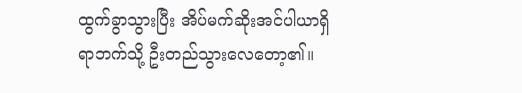ထွက်ခွာသွားပြီး အိပ်မက်ဆိုးအင်ပါယာရှိရာဘက်သို့ ဦးတည်သွားလေတော့၏။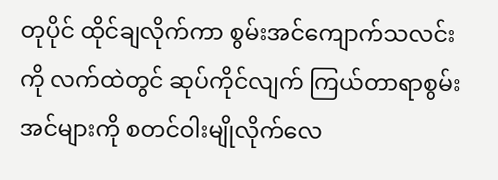တုပိုင် ထိုင်ချလိုက်ကာ စွမ်းအင်ကျောက်သလင်းကို လက်ထဲတွင် ဆုပ်ကိုင်လျက် ကြယ်တာရာစွမ်းအင်များကို စတင်ဝါးမျိုလိုက်လေ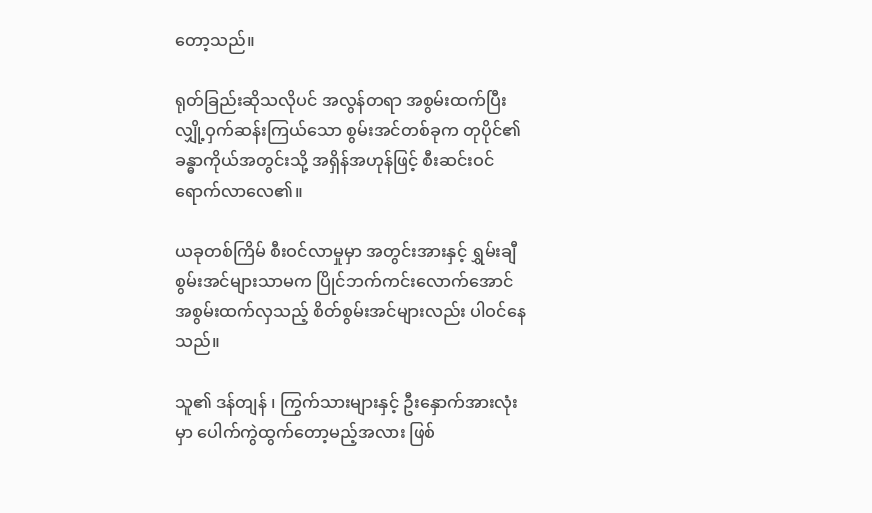တော့သည်။

ရုတ်ခြည်းဆိုသလိုပင် အလွန်တရာ အစွမ်းထက်ပြီး လျှို့ဝှက်ဆန်းကြယ်သော စွမ်းအင်တစ်ခုက တုပိုင်၏ ခန္ဓာကိုယ်အတွင်းသို့ အရှိန်အဟုန်ဖြင့် စီးဆင်းဝင်ရောက်လာလေ၏။

ယခုတစ်ကြိမ် စီးဝင်လာမှုမှာ အတွင်းအားနှင့် ရွှမ်းချီစွမ်းအင်များသာမက ပြိုင်ဘက်ကင်းလောက်အောင် အစွမ်းထက်လှသည့် စိတ်စွမ်းအင်များလည်း ပါဝင်နေသည်။

သူ၏ ဒန်တျန် ၊ ကြွက်သားများနှင့် ဦးနှောက်အားလုံးမှာ ပေါက်ကွဲထွက်တော့မည့်အလား ဖြစ်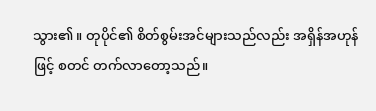သွား၏။ တုပိုင်၏ စိတ်စွမ်းအင်များသည်လည်း အရှိန်အဟုန်ဖြင့် စတင် တက်လာတော့သည်။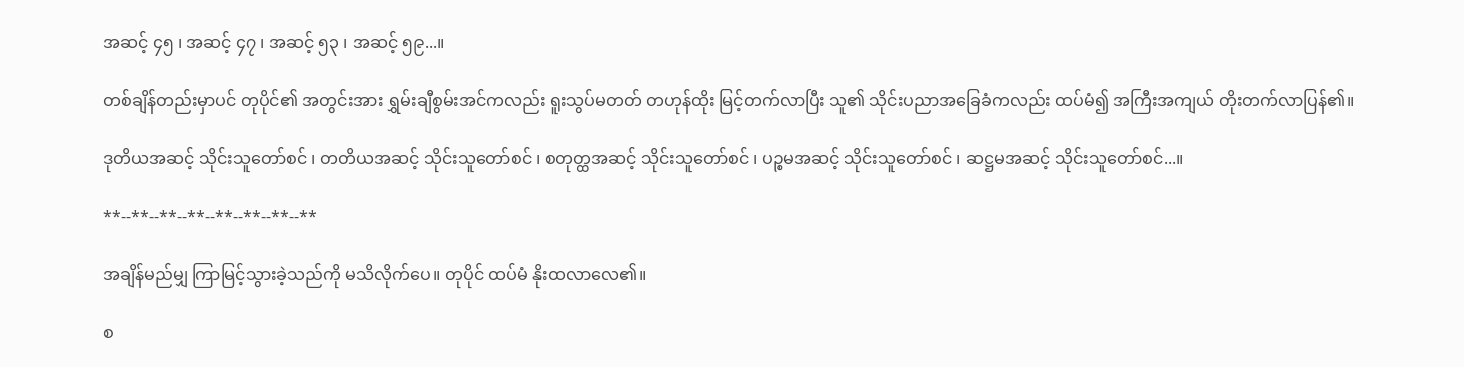အဆင့် ၄၅ ၊ အဆင့် ၄၇ ၊ အဆင့် ၅၃ ၊ အဆင့် ၅၉...။

တစ်ချိန်တည်းမှာပင် တုပိုင်၏ အတွင်းအား ရွှမ်းချီစွမ်းအင်ကလည်း ရူးသွပ်မတတ် တဟုန်ထိုး မြင့်တက်လာပြီး သူ၏ သိုင်းပညာအခြေခံကလည်း ထပ်မံ၍ အကြီးအကျယ် တိုးတက်လာပြန်၏။

ဒုတိယအဆင့် သိုင်းသူတော်စင် ၊ တတိယအဆင့် သိုင်းသူတော်စင် ၊ စတုတ္ထအဆင့် သိုင်းသူတော်စင် ၊ ပဉ္စမအဆင့် သိုင်းသူတော်စင် ၊ ဆဋ္ဌမအဆင့် သိုင်းသူတော်စင်...။

**--**--**--**--**--**--**--**

အချိန်မည်မျှ ကြာမြင့်သွားခဲ့သည်ကို မသိလိုက်ပေ။ တုပိုင် ထပ်မံ နိုးထလာလေ၏။

စ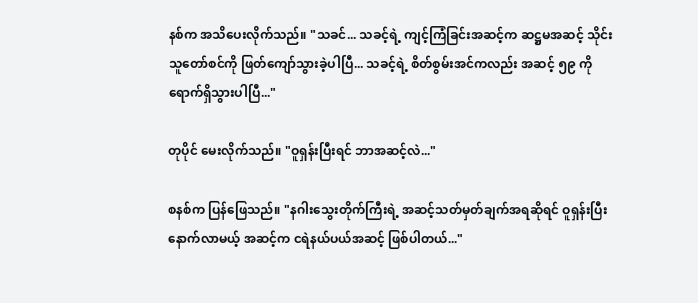နစ်က အသိပေးလိုက်သည်။ "သခင်... သခင့်ရဲ့ ကျင့်ကြံခြင်းအဆင့်က ဆဋ္ဌမအဆင့် သိုင်းသူတော်စင်ကို ဖြတ်ကျော်သွားခဲ့ပါပြီ... သခင့်ရဲ့ စိတ်စွမ်းအင်ကလည်း အဆင့် ၅၉ ကို ရောက်ရှိသွားပါပြီ..."

တုပိုင် မေးလိုက်သည်။ "ဝူရှန်းပြီးရင် ဘာအဆင့်လဲ..."

စနစ်က ပြန်ဖြေသည်။ "နဂါးသွေးတိုက်ကြီးရဲ့ အဆင့်သတ်မှတ်ချက်အရဆိုရင် ဝူရှန်းပြီးနောက်လာမယ့် အဆင့်က ငရဲနယ်ပယ်အဆင့် ဖြစ်ပါတယ်..."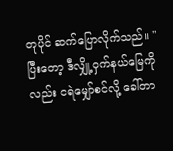တုပိုင် ဆက်ပြောလိုက်သည်။ "ပြီးတော့ ဒီလျှို့ဝှက်နယ်မြေကိုလည်း ငရဲမျှော်စင်လို့ ခေါ်တာ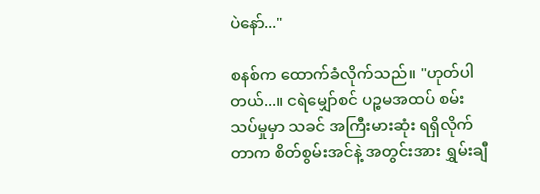ပဲနော်..."

စနစ်က ထောက်ခံလိုက်သည်။ "ဟုတ်ပါတယ်...။ ငရဲမျှော်စင် ပဉ္စမအထပ် စမ်းသပ်မှုမှာ သခင် အကြီးမားဆုံး ရရှိလိုက်တာက စိတ်စွမ်းအင်နဲ့ အတွင်းအား ရွှမ်းချီ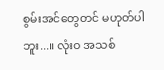စွမ်းအင်တွေတင် မဟုတ်ပါဘူး...။ လုံးဝ အသစ်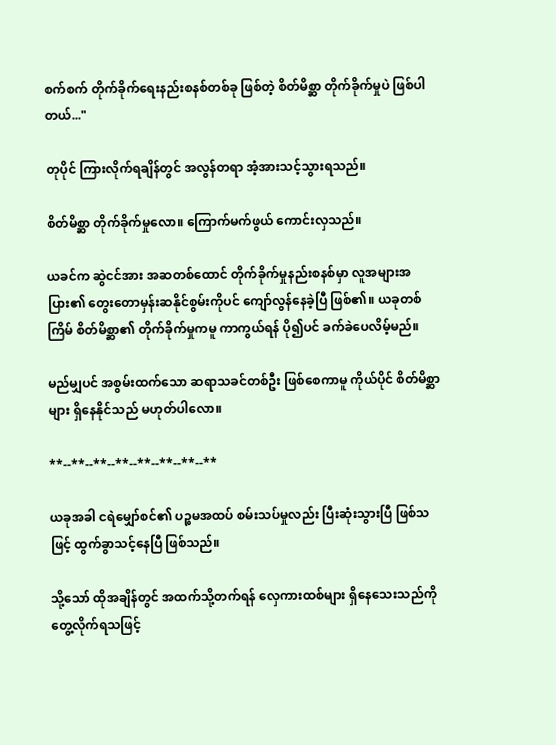စက်စက် တိုက်ခိုက်ရေးနည်းစနစ်တစ်ခု ဖြစ်တဲ့ စိတ်မိစ္ဆာ တိုက်ခိုက်မှုပဲ ဖြစ်ပါတယ်..."

တုပိုင် ကြားလိုက်ရချိန်တွင် အလွန်တရာ အံ့အားသင့်သွားရသည်။

စိတ်မိစ္ဆာ တိုက်ခိုက်မှုလော။ ကြောက်မက်ဖွယ် ကောင်းလှသည်။

ယခင်က ဆွဲငင်အား အဆတစ်ထောင် တိုက်ခိုက်မှုနည်းစနစ်မှာ လူအများအပြား၏ တွေးတောမှန်းဆနိုင်စွမ်းကိုပင် ကျော်လွန်နေခဲ့ပြီ ဖြစ်၏။ ယခုတစ်ကြိမ် စိတ်မိစ္ဆာ၏ တိုက်ခိုက်မှုကမူ ကာကွယ်ရန် ပို၍ပင် ခက်ခဲပေလိမ့်မည်။

မည်မျှပင် အစွမ်းထက်သော ဆရာသခင်တစ်ဦး ဖြစ်စေကာမူ ကိုယ်ပိုင် စိတ်မိစ္ဆာများ ရှိနေနိုင်သည် မဟုတ်ပါလော။

**--**--**--**--**--**--**--**

ယခုအခါ ငရဲမျှော်စင်၏ ပဉ္စမအထပ် စမ်းသပ်မှုလည်း ပြီးဆုံးသွားပြီ ဖြစ်သဖြင့် ထွက်ခွာသင့်နေပြီ ဖြစ်သည်။

သို့သော် ထိုအချိန်တွင် အထက်သို့တက်ရန် လှေကားထစ်များ ရှိနေသေးသည်ကို တွေ့လိုက်ရသဖြင့်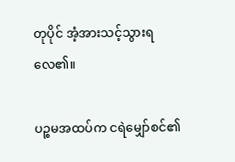တုပိုင် အံ့အားသင့်သွားရလေ၏။

ပဉ္စမအထပ်က ငရဲမျှော်စင်၏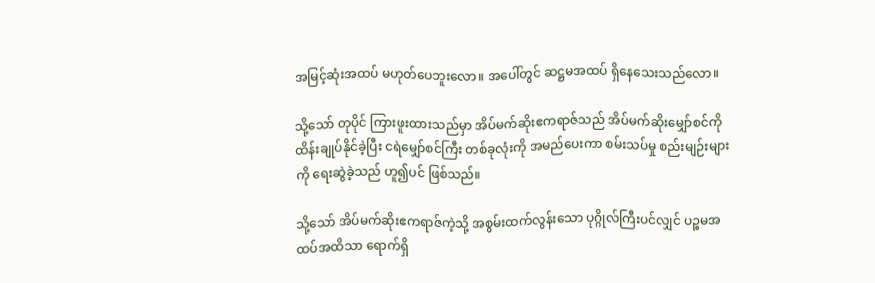အမြင့်ဆုံးအထပ် မဟုတ်ပေဘူးလော။ အပေါ်တွင် ဆဋ္ဌမအထပ် ရှိနေသေးသည်လော။

သို့သော် တုပိုင် ကြားဖူးထားသည်မှာ အိပ်မက်ဆိုးဧကရာဇ်သည် အိပ်မက်ဆိုးမျှော်စင်ကို ထိန်းချုပ်နိုင်ခဲ့ပြီး ငရဲမျှော်စင်ကြီး တစ်ခုလုံးကို အမည်ပေးကာ စမ်းသပ်မှု စည်းမျဉ်းများကို ရေးဆွဲခဲ့သည် ဟူ၍ပင် ဖြစ်သည်။

သို့သော် အိပ်မက်ဆိုးဧကရာဇ်ကဲ့သို့ အစွမ်းထက်လွန်းသော ပုဂ္ဂိုလ်ကြီးပင်လျှင် ပဉ္စမအထပ်အထိသာ ရောက်ရှိ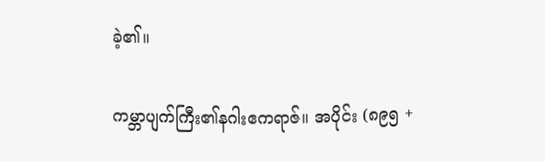ခဲ့၏။

ကမ္ဘာပျက်ကြီး၏နဂါးဧကရာဇ်။ အပိုင်း (၈၉၅ +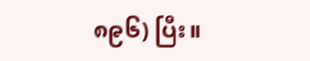၈၉၆) ပြီး။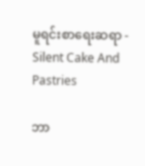မူရင်းစာရေးဆရာ - Silent Cake And Pastries

ဘာ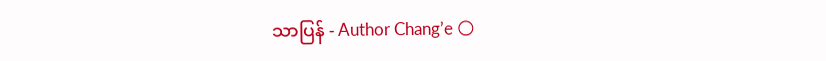သာပြန် - Author Chang’e 🌕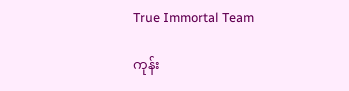True Immortal Team

ကုန်း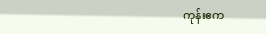ကုန်းဧက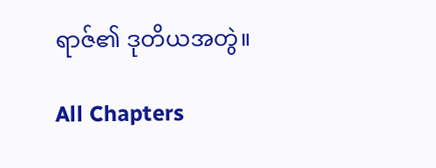ရာဇ်၏ ဒုတိယအတွဲ။

All Chapters